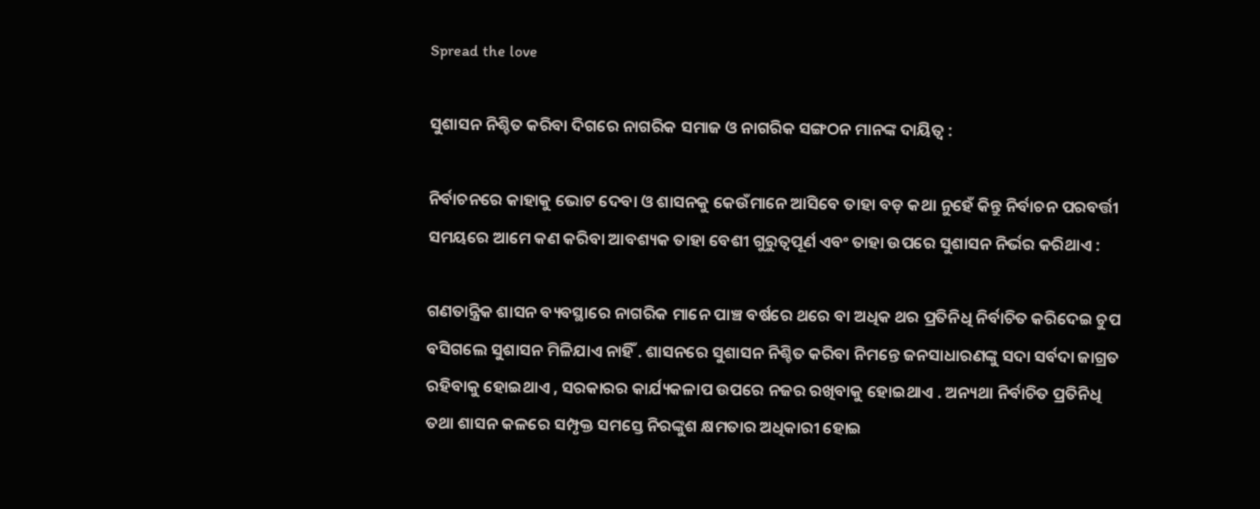Spread the love

ସୁଶାସନ ନିଶ୍ଚିତ କରିବା ଦିଗରେ ନାଗରିକ ସମାଜ ଓ ନାଗରିକ ସଙ୍ଗଠନ ମାନଙ୍କ ଦାୟିତ୍ୱ :

ନିର୍ବାଚନରେ କାହାକୁ ଭୋଟ ଦେବା ଓ ଶାସନକୁ କେଉଁମାନେ ଆସିବେ ତାହା ବଡ଼ କଥା ନୁହେଁ କିନ୍ତୁ ନିର୍ବାଚନ ପରବର୍ତ୍ତୀ ସମୟରେ ଆମେ କଣ କରିବା ଆବଶ୍ୟକ ତାହା ବେଶୀ ଗୁରୁତ୍ବପୂର୍ଣ ଏବଂ ତାହା ଉପରେ ସୁଶାସନ ନିର୍ଭର କରିଥାଏ :

ଗଣତାନ୍ତ୍ରିକ ଶାସନ ବ୍ୟବସ୍ଥାରେ ନାଗରିକ ମାନେ ପାଞ୍ଚ ବର୍ଷରେ ଥରେ ବା ଅଧିକ ଥର ପ୍ରତିନିଧି ନିର୍ବାଚିତ କରିଦେଇ ଚୁପ ବସିଗଲେ ସୁଶାସନ ମିଳିଯାଏ ନାହିଁ . ଶାସନରେ ସୁଶାସନ ନିଶ୍ଚିତ କରିବା ନିମନ୍ତେ ଜନସାଧାରଣଙ୍କୁ ସଦା ସର୍ବଦା ଜାଗ୍ରତ ରହିବାକୁ ହୋଇଥାଏ , ସରକାରର କାର୍ଯ୍ୟକଳାପ ଉପରେ ନଜର ରଖିବାକୁ ହୋଇଥାଏ . ଅନ୍ୟଥା ନିର୍ବାଚିତ ପ୍ରତିନିଧି ତଥା ଶାସନ କଳରେ ସମ୍ପୃକ୍ତ ସମସ୍ତେ ନିରଙ୍କୁଶ କ୍ଷମତାର ଅଧିକାରୀ ହୋଇ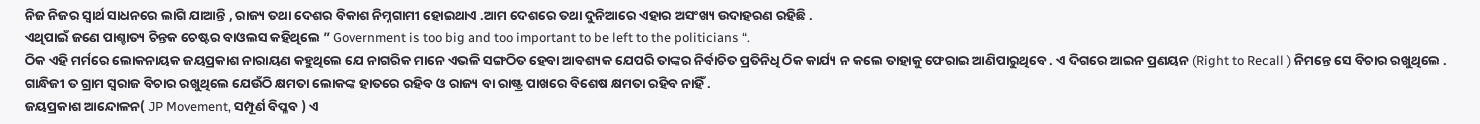ନିଜ ନିଜର ସ୍ୱାର୍ଥ ସାଧନରେ ଲାଗି ଯାଆନ୍ତି , ରାଜ୍ୟ ତଥା ଦେଶର ବିକାଶ ନିମ୍ନଗାମୀ ହୋଇଥାଏ .ଆମ ଦେଶରେ ତଥା ଦୁନିଆରେ ଏହାର ଅସଂଖ୍ୟ ଉଦାହରଣ ରହିଛି .
ଏଥିପାଇଁ ଜଣେ ପାଶ୍ଚାତ୍ୟ ଚିନ୍ତକ ଚେଷ୍ଟର ବାଓଲସ କହିଥିଲେ ” Government is too big and too important to be left to the politicians “.
ଠିକ ଏହି ମର୍ମରେ ଲୋକନାୟକ ଜୟପ୍ରକାଶ ନାରାୟଣ କହୁଥିଲେ ଯେ ନାଗରିକ ମାନେ ଏଭଳି ସଙ୍ଗଠିତ ହେବା ଆବଶ୍ୟକ ଯେପରି ତାଙ୍କର ନିର୍ବାଚିତ ପ୍ରତିନିଧି ଠିକ କାର୍ଯ୍ୟ ନ କଲେ ତାହାକୁ ଫେରାଇ ଆଣିପାରୁଥିବେ . ଏ ଦିଗରେ ଆଇନ ପ୍ରଣୟନ (Right to Recall ) ନିମନ୍ତେ ସେ ବିଚାର ରଖୁଥିଲେ . ଗାନ୍ଧିଜୀ ତ ଗ୍ରାମ ସ୍ୱରାଜ ବିଚାର ରଖୁଥିଲେ ଯେଉଁଠି କ୍ଷମତା ଲୋକଙ୍କ ହାତରେ ରହିବ ଓ ରାଜ୍ୟ ବା ରାଷ୍ଟ୍ର ପାଖରେ ବିଶେଷ କ୍ଷମତା ରହିବ ନାହିଁ .
ଜୟପ୍ରକାଶ ଆନ୍ଦୋଳନ( JP Movement, ସମ୍ପୂର୍ଣ ବିପ୍ଳବ ) ଏ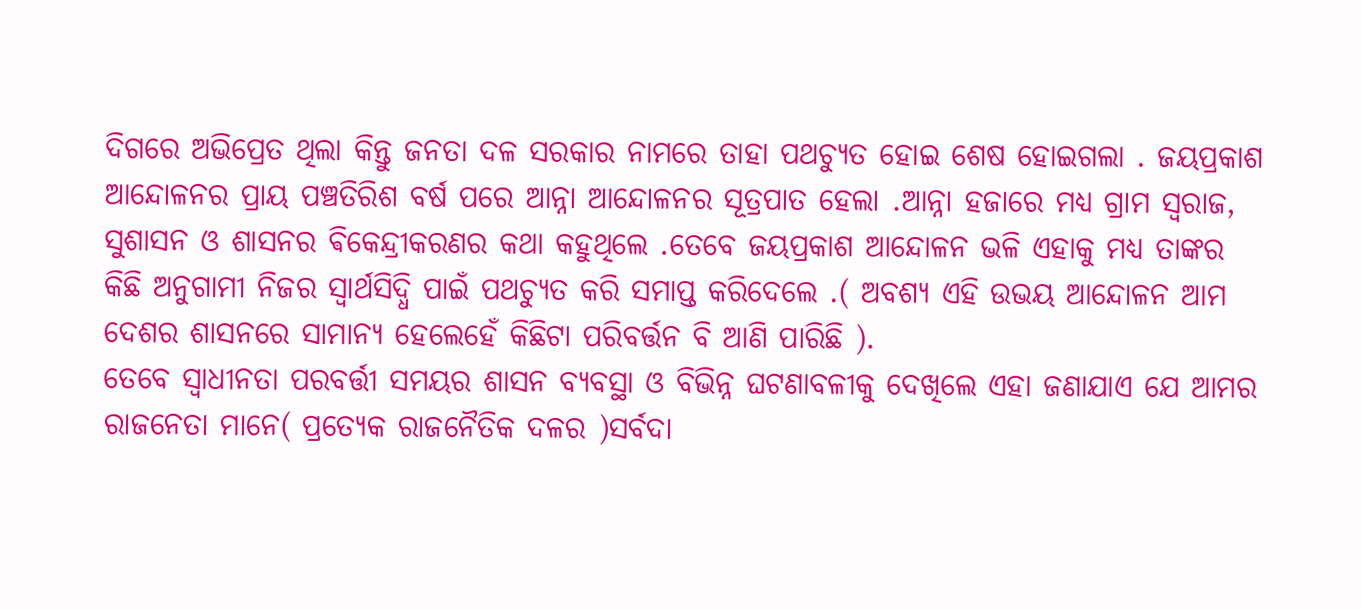ଦିଗରେ ଅଭିପ୍ରେତ ଥିଲା କିନ୍ତୁ ଜନତା ଦଳ ସରକାର ନାମରେ ତାହା ପଥଚ୍ୟୁତ ହୋଇ ଶେଷ ହୋଇଗଲା . ଜୟପ୍ରକାଶ ଆନ୍ଦୋଳନର ପ୍ରାୟ ପଞ୍ଚତିରିଶ ବର୍ଷ ପରେ ଆନ୍ନା ଆନ୍ଦୋଳନର ସୂତ୍ରପାତ ହେଲା .ଆନ୍ନା ହଜାରେ ମଧ୍ୟ ଗ୍ରାମ ସ୍ଵରାଜ, ସୁଶାସନ ଓ ଶାସନର ଵିକେନ୍ଦ୍ରୀକରଣର କଥା କହୁଥିଲେ .ତେବେ ଜୟପ୍ରକାଶ ଆନ୍ଦୋଳନ ଭଳି ଏହାକୁ ମଧ୍ୟ ତାଙ୍କର କିଛି ଅନୁଗାମୀ ନିଜର ସ୍ୱାର୍ଥସିଦ୍ଧି ପାଇଁ ପଥଚ୍ୟୁତ କରି ସମାପ୍ତ କରିଦେଲେ .( ଅବଶ୍ୟ ଏହି ଉଭୟ ଆନ୍ଦୋଳନ ଆମ ଦେଶର ଶାସନରେ ସାମାନ୍ୟ ହେଲେହେଁ କିଛିଟା ପରିବର୍ତ୍ତନ ବି ଆଣି ପାରିଛି ).
ତେବେ ସ୍ୱାଧୀନତା ପରବର୍ତ୍ତୀ ସମୟର ଶାସନ ବ୍ୟବସ୍ଥା ଓ ବିଭିନ୍ନ ଘଟଣାବଳୀକୁ ଦେଖିଲେ ଏହା ଜଣାଯାଏ ଯେ ଆମର ରାଜନେତା ମାନେ( ପ୍ରତ୍ୟେକ ରାଜନୈତିକ ଦଳର )ସର୍ବଦା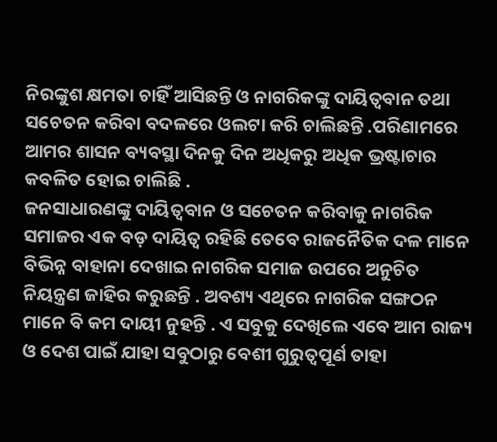ନିରଙ୍କୁଶ କ୍ଷମତା ଚାହିଁ ଆସିଛନ୍ତି ଓ ନାଗରିକଙ୍କୁ ଦାୟିତ୍ୱବାନ ତଥା ସଚେତନ କରିବା ବଦଳରେ ଓଲଟା କରି ଚାଲିଛନ୍ତି .ପରିଣାମରେ ଆମର ଶାସନ ବ୍ୟବସ୍ଥା ଦିନକୁ ଦିନ ଅଧିକରୁ ଅଧିକ ଭ୍ରଷ୍ଟାଚାର କବଳିତ ହୋଇ ଚାଲିଛି .
ଜନସାଧାରଣଙ୍କୁ ଦାୟିତ୍ୱବାନ ଓ ସଚେତନ କରିବାକୁ ନାଗରିକ ସମାଜର ଏକ ବଡ଼ ଦାୟିତ୍ୱ ରହିଛି ତେବେ ରାଜନୈତିକ ଦଳ ମାନେ ବିଭିନ୍ନ ବାହାନା ଦେଖାଇ ନାଗରିକ ସମାଜ ଉପରେ ଅନୁଚିତ ନିୟନ୍ତ୍ରଣ ଜାହିର କରୁଛନ୍ତି . ଅବଶ୍ୟ ଏଥିରେ ନାଗରିକ ସଙ୍ଗଠନ ମାନେ ବି କମ ଦାୟୀ ନୁହନ୍ତି . ଏ ସବୁକୁ ଦେଖିଲେ ଏବେ ଆମ ରାଜ୍ୟ ଓ ଦେଶ ପାଇଁ ଯାହା ସବୁଠାରୁ ବେଶୀ ଗୁରୁତ୍ୱପୂର୍ଣ ତାହା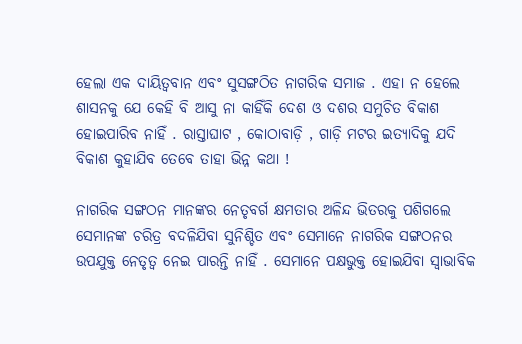ହେଲା ଏକ ଦାୟିତ୍ୱବାନ ଏବଂ ସୁସଙ୍ଗଠିତ ନାଗରିକ ସମାଜ . ଏହା ନ ହେଲେ ଶାସନକୁ ଯେ କେହି ବି ଆସୁ ନା କାହିଁକି ଦେଶ ଓ ଦଶର ସମୁଚିତ ବିକାଶ ହୋଇପାରିବ ନାହିଁ . ରାସ୍ତାଘାଟ , କୋଠାବାଡ଼ି , ଗାଡ଼ି ମଟର ଇତ୍ୟାଦିକୁ ଯଦି ବିକାଶ କୁହାଯିବ ତେବେ ତାହା ଭିନ୍ନ କଥା !

ନାଗରିକ ସଙ୍ଗଠନ ମାନଙ୍କର ନେତୃବର୍ଗ କ୍ଷମତାର ଅଳିନ୍ଦ ଭିତରକୁ ପଶିଗଲେ ସେମାନଙ୍କ ଚରିତ୍ର ବଦଳିଯିବା ସୁନିଶ୍ଚିତ ଏବଂ ସେମାନେ ନାଗରିକ ସଙ୍ଗଠନର ଉପଯୁକ୍ତ ନେତୃତ୍ୱ ନେଇ ପାରନ୍ତି ନାହିଁ . ସେମାନେ ପକ୍ଷଭୁକ୍ତ ହୋଇଯିବା ସ୍ୱାଭାବିକ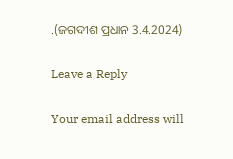.(ଜଗଦୀଶ ପ୍ରଧାନ 3.4.2024)

Leave a Reply

Your email address will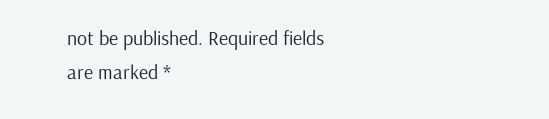not be published. Required fields are marked *